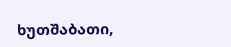ხუთშაბათი,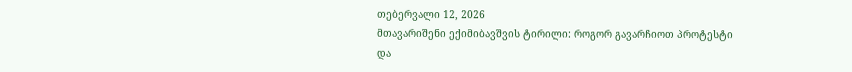თებერვალი 12, 2026
მთავარიშენი ექიმიბავშვის ტირილი: როგორ გავარჩიოთ პროტესტი და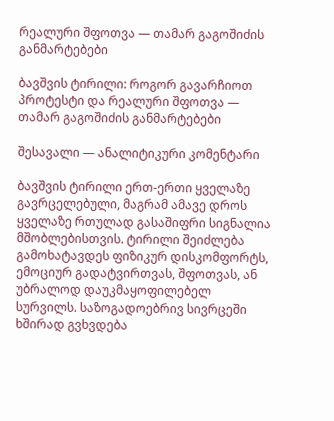რეალური შფოთვა — თამარ გაგოშიძის განმარტებები

ბავშვის ტირილი: როგორ გავარჩიოთ პროტესტი და რეალური შფოთვა — თამარ გაგოშიძის განმარტებები

შესავალი — ანალიტიკური კომენტარი

ბავშვის ტირილი ერთ-ერთი ყველაზე გავრცელებული, მაგრამ ამავე დროს ყველაზე რთულად გასაშიფრი სიგნალია მშობლებისთვის. ტირილი შეიძლება გამოხატავდეს ფიზიკურ დისკომფორტს, ემოციურ გადატვირთვას, შფოთვას, ან უბრალოდ დაუკმაყოფილებელ სურვილს. საზოგადოებრივ სივრცეში ხშირად გვხვდება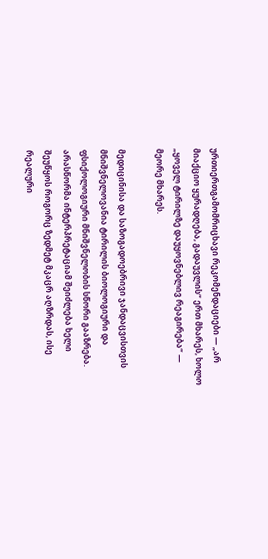ურთიერთგამომრიცხავი რეკომენდაციები — „არ მიაქციო ყურადღება, გადაუვლის“ ერთ მხარეს, ხოლო „ყოველ ტირილზე დაუყოვნებლივ რეაგირება“ — მეორე მხარეს.

მედიცინისა და საზოგადოებრივი ჯანდაცვისთვის მნიშვნელოვანია ტირილის ბიოლოგიური და ფსიქოლოგიური მნიშვნელობის სწორი გააზრება. არასწორმა ინტერპრეტაციამ შეიძლება ხელი შეუწყოს როგორც ზედმეტ მკაცრ აღზრდას, ისე რეალური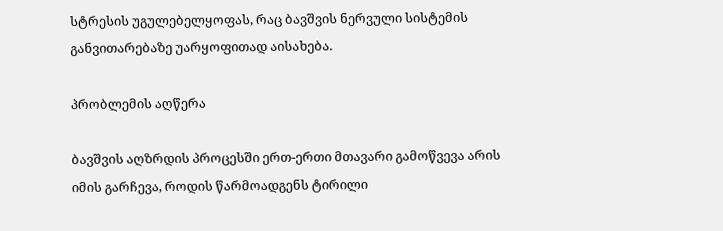სტრესის უგულებელყოფას, რაც ბავშვის ნერვული სისტემის განვითარებაზე უარყოფითად აისახება.

პრობლემის აღწერა

ბავშვის აღზრდის პროცესში ერთ-ერთი მთავარი გამოწვევა არის იმის გარჩევა, როდის წარმოადგენს ტირილი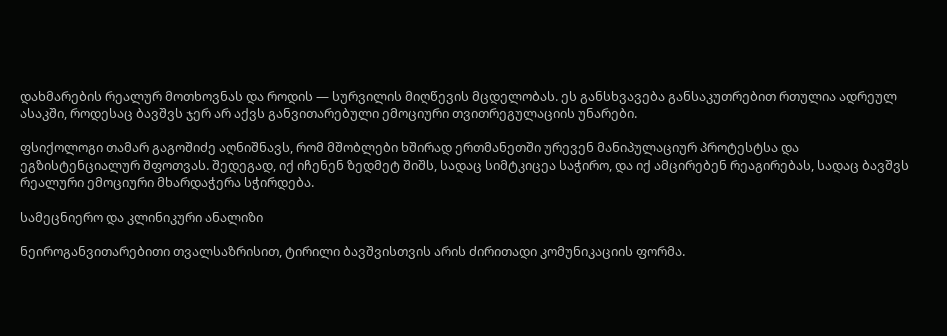დახმარების რეალურ მოთხოვნას და როდის — სურვილის მიღწევის მცდელობას. ეს განსხვავება განსაკუთრებით რთულია ადრეულ ასაკში, როდესაც ბავშვს ჯერ არ აქვს განვითარებული ემოციური თვითრეგულაციის უნარები.

ფსიქოლოგი თამარ გაგოშიძე აღნიშნავს, რომ მშობლები ხშირად ერთმანეთში ურევენ მანიპულაციურ პროტესტსა და ეგზისტენციალურ შფოთვას. შედეგად, იქ იჩენენ ზედმეტ შიშს, სადაც სიმტკიცეა საჭირო, და იქ ამცირებენ რეაგირებას, სადაც ბავშვს რეალური ემოციური მხარდაჭერა სჭირდება.

სამეცნიერო და კლინიკური ანალიზი

ნეიროგანვითარებითი თვალსაზრისით, ტირილი ბავშვისთვის არის ძირითადი კომუნიკაციის ფორმა.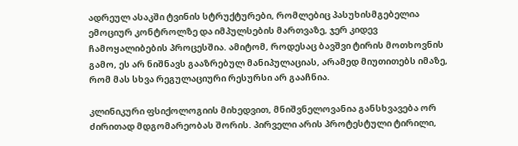ადრეულ ასაკში ტვინის სტრუქტურები, რომლებიც პასუხისმგებელია ემოციურ კონტროლზე და იმპულსების მართვაზე, ჯერ კიდევ ჩამოყალიბების პროცესშია. ამიტომ, როდესაც ბავშვი ტირის მოთხოვნის გამო, ეს არ ნიშნავს გააზრებულ მანიპულაციას, არამედ მიუთითებს იმაზე, რომ მას სხვა რეგულაციური რესურსი არ გააჩნია.

კლინიკური ფსიქოლოგიის მიხედვით, მნიშვნელოვანია განსხვავება ორ ძირითად მდგომარეობას შორის. პირველი არის პროტესტული ტირილი,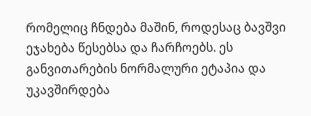რომელიც ჩნდება მაშინ, როდესაც ბავშვი ეჯახება წესებსა და ჩარჩოებს. ეს განვითარების ნორმალური ეტაპია და უკავშირდება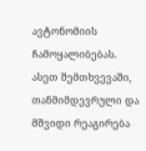ავტონომიის ჩამოყალიბებას. ასეთ შემთხვევაში, თანმიმდევრული და მშვიდი რეაგირება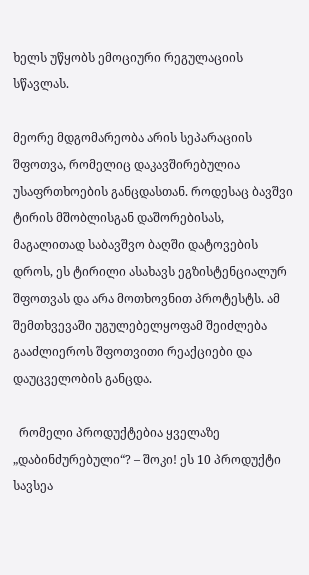ხელს უწყობს ემოციური რეგულაციის სწავლას.

მეორე მდგომარეობა არის სეპარაციის შფოთვა, რომელიც დაკავშირებულია უსაფრთხოების განცდასთან. როდესაც ბავშვი ტირის მშობლისგან დაშორებისას, მაგალითად საბავშვო ბაღში დატოვების დროს, ეს ტირილი ასახავს ეგზისტენციალურ შფოთვას და არა მოთხოვნით პროტესტს. ამ შემთხვევაში უგულებელყოფამ შეიძლება გააძლიეროს შფოთვითი რეაქციები და დაუცველობის განცდა.

  რომელი პროდუქტებია ყველაზე „დაბინძურებული“? – შოკი! ეს 10 პროდუქტი სავსეა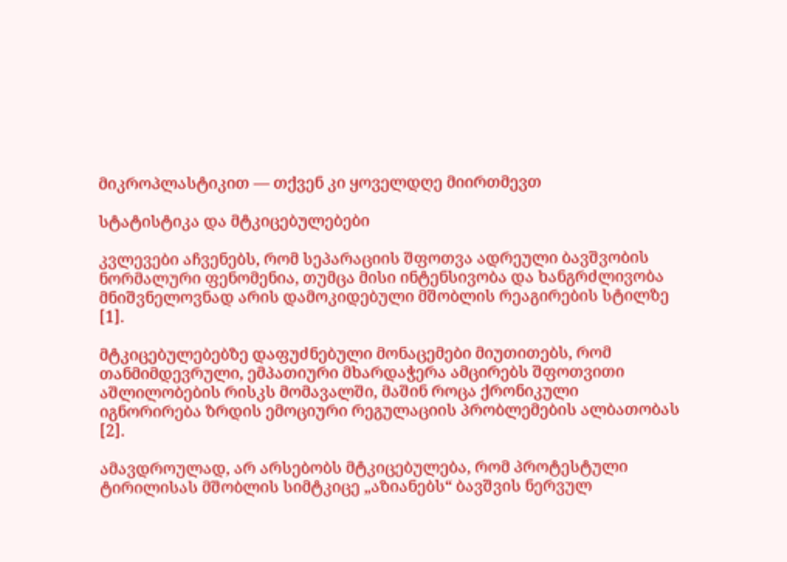მიკროპლასტიკით — თქვენ კი ყოველდღე მიირთმევთ

სტატისტიკა და მტკიცებულებები

კვლევები აჩვენებს, რომ სეპარაციის შფოთვა ადრეული ბავშვობის ნორმალური ფენომენია, თუმცა მისი ინტენსივობა და ხანგრძლივობა მნიშვნელოვნად არის დამოკიდებული მშობლის რეაგირების სტილზე [1].

მტკიცებულებებზე დაფუძნებული მონაცემები მიუთითებს, რომ თანმიმდევრული, ემპათიური მხარდაჭერა ამცირებს შფოთვითი აშლილობების რისკს მომავალში, მაშინ როცა ქრონიკული იგნორირება ზრდის ემოციური რეგულაციის პრობლემების ალბათობას [2].

ამავდროულად, არ არსებობს მტკიცებულება, რომ პროტესტული ტირილისას მშობლის სიმტკიცე „აზიანებს“ ბავშვის ნერვულ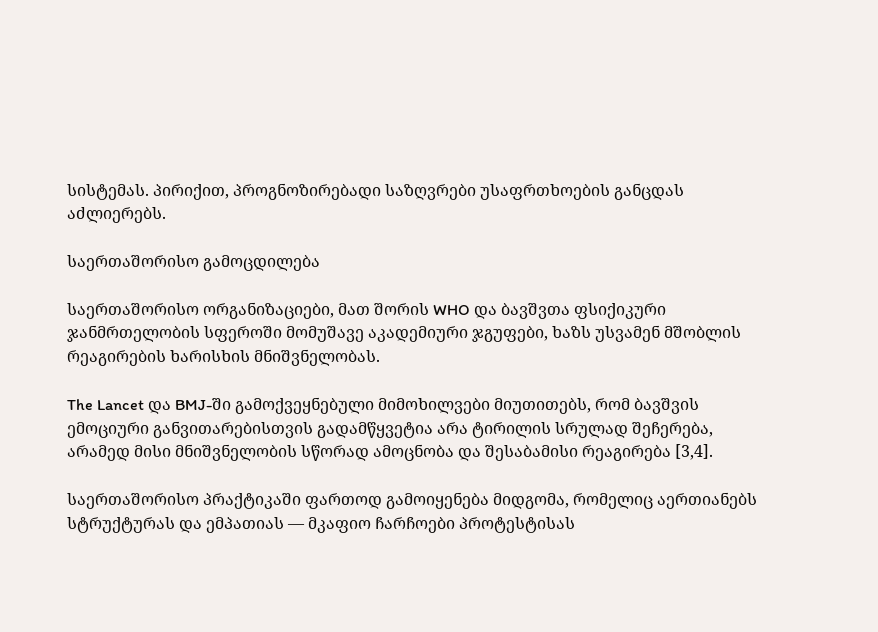სისტემას. პირიქით, პროგნოზირებადი საზღვრები უსაფრთხოების განცდას აძლიერებს.

საერთაშორისო გამოცდილება

საერთაშორისო ორგანიზაციები, მათ შორის WHO და ბავშვთა ფსიქიკური ჯანმრთელობის სფეროში მომუშავე აკადემიური ჯგუფები, ხაზს უსვამენ მშობლის რეაგირების ხარისხის მნიშვნელობას.

The Lancet და BMJ-ში გამოქვეყნებული მიმოხილვები მიუთითებს, რომ ბავშვის ემოციური განვითარებისთვის გადამწყვეტია არა ტირილის სრულად შეჩერება, არამედ მისი მნიშვნელობის სწორად ამოცნობა და შესაბამისი რეაგირება [3,4].

საერთაშორისო პრაქტიკაში ფართოდ გამოიყენება მიდგომა, რომელიც აერთიანებს სტრუქტურას და ემპათიას — მკაფიო ჩარჩოები პროტესტისას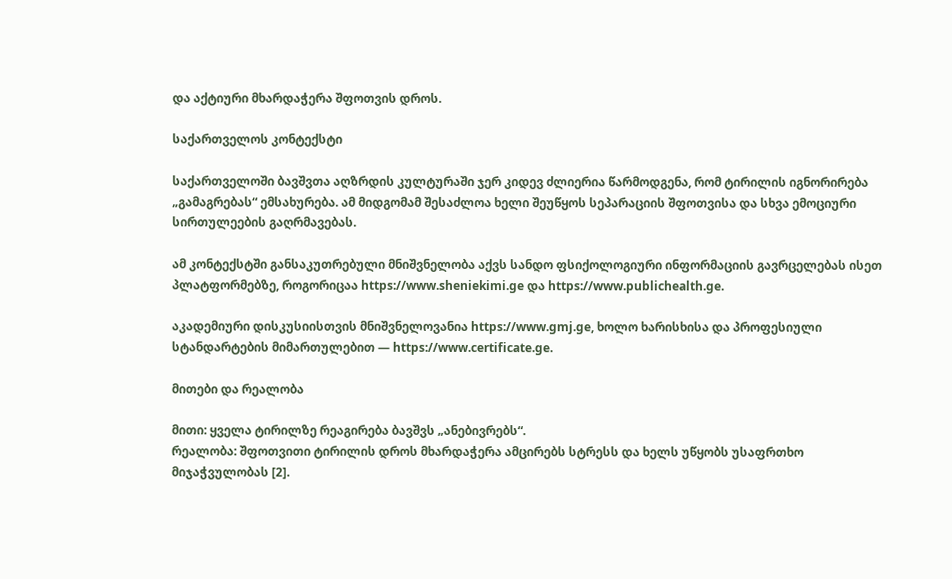და აქტიური მხარდაჭერა შფოთვის დროს.

საქართველოს კონტექსტი

საქართველოში ბავშვთა აღზრდის კულტურაში ჯერ კიდევ ძლიერია წარმოდგენა, რომ ტირილის იგნორირება „გამაგრებას“ ემსახურება. ამ მიდგომამ შესაძლოა ხელი შეუწყოს სეპარაციის შფოთვისა და სხვა ემოციური სირთულეების გაღრმავებას.

ამ კონტექსტში განსაკუთრებული მნიშვნელობა აქვს სანდო ფსიქოლოგიური ინფორმაციის გავრცელებას ისეთ პლატფორმებზე, როგორიცაა https://www.sheniekimi.ge და https://www.publichealth.ge.

აკადემიური დისკუსიისთვის მნიშვნელოვანია https://www.gmj.ge, ხოლო ხარისხისა და პროფესიული სტანდარტების მიმართულებით — https://www.certificate.ge.

მითები და რეალობა

მითი: ყველა ტირილზე რეაგირება ბავშვს „ანებივრებს“.
რეალობა: შფოთვითი ტირილის დროს მხარდაჭერა ამცირებს სტრესს და ხელს უწყობს უსაფრთხო მიჯაჭვულობას [2].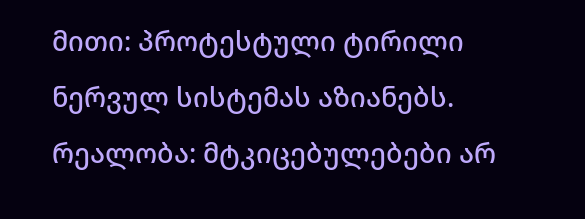მითი: პროტესტული ტირილი ნერვულ სისტემას აზიანებს.
რეალობა: მტკიცებულებები არ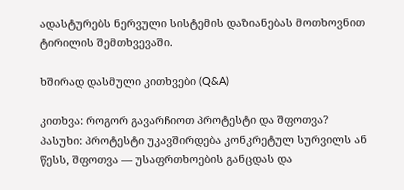ადასტურებს ნერვული სისტემის დაზიანებას მოთხოვნით ტირილის შემთხვევაში.

ხშირად დასმული კითხვები (Q&A)

კითხვა: როგორ გავარჩიოთ პროტესტი და შფოთვა?
პასუხი: პროტესტი უკავშირდება კონკრეტულ სურვილს ან წესს, შფოთვა — უსაფრთხოების განცდას და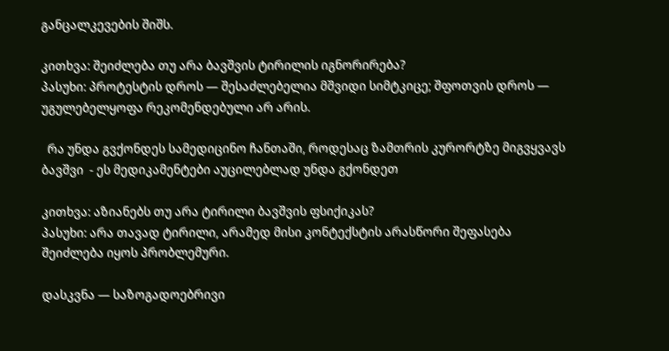განცალკევების შიშს.

კითხვა: შეიძლება თუ არა ბავშვის ტირილის იგნორირება?
პასუხი: პროტესტის დროს — შესაძლებელია მშვიდი სიმტკიცე; შფოთვის დროს — უგულებელყოფა რეკომენდებული არ არის.

  რა უნდა გვქონდეს სამედიცინო ჩანთაში, როდესაც ზამთრის კურორტზე მიგვყვავს ბავშვი  - ეს მედიკამენტები აუცილებლად უნდა გქონდეთ

კითხვა: აზიანებს თუ არა ტირილი ბავშვის ფსიქიკას?
პასუხი: არა თავად ტირილი, არამედ მისი კონტექსტის არასწორი შეფასება შეიძლება იყოს პრობლემური.

დასკვნა — საზოგადოებრივი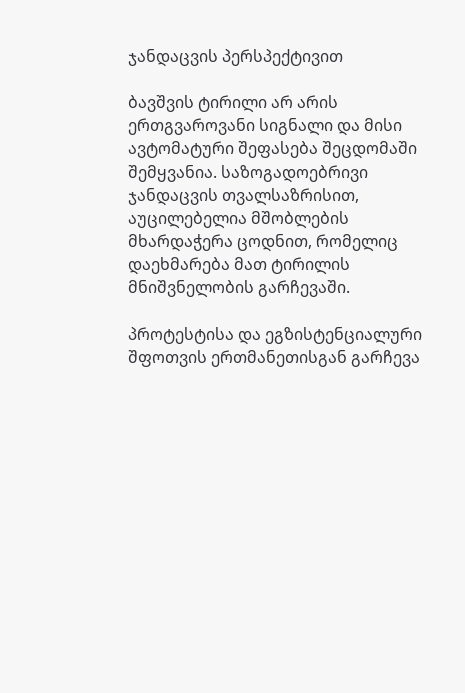ჯანდაცვის პერსპექტივით

ბავშვის ტირილი არ არის ერთგვაროვანი სიგნალი და მისი ავტომატური შეფასება შეცდომაში შემყვანია. საზოგადოებრივი ჯანდაცვის თვალსაზრისით, აუცილებელია მშობლების მხარდაჭერა ცოდნით, რომელიც დაეხმარება მათ ტირილის მნიშვნელობის გარჩევაში.

პროტესტისა და ეგზისტენციალური შფოთვის ერთმანეთისგან გარჩევა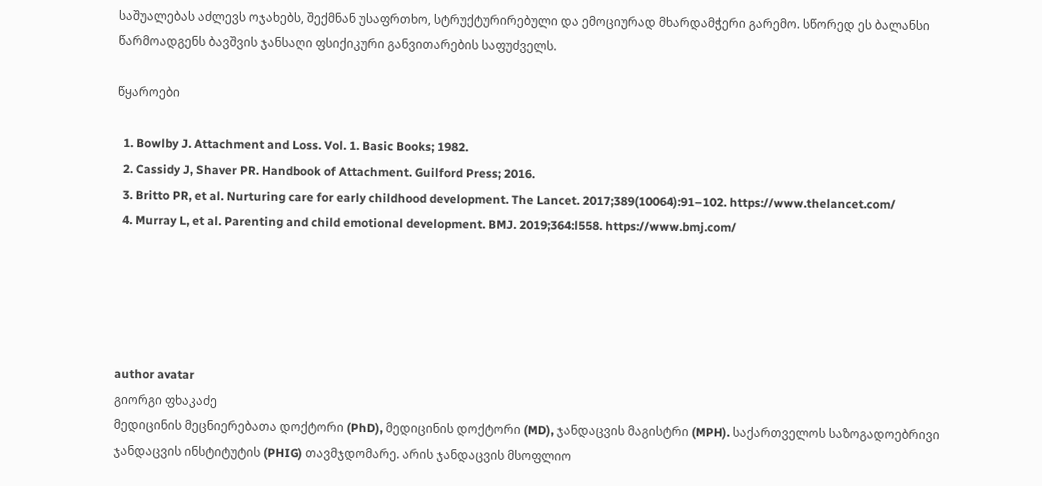საშუალებას აძლევს ოჯახებს, შექმნან უსაფრთხო, სტრუქტურირებული და ემოციურად მხარდამჭერი გარემო. სწორედ ეს ბალანსი წარმოადგენს ბავშვის ჯანსაღი ფსიქიკური განვითარების საფუძველს.

წყაროები

  1. Bowlby J. Attachment and Loss. Vol. 1. Basic Books; 1982.
  2. Cassidy J, Shaver PR. Handbook of Attachment. Guilford Press; 2016.
  3. Britto PR, et al. Nurturing care for early childhood development. The Lancet. 2017;389(10064):91–102. https://www.thelancet.com/
  4. Murray L, et al. Parenting and child emotional development. BMJ. 2019;364:l558. https://www.bmj.com/





author avatar
გიორგი ფხაკაძე
მედიცინის მეცნიერებათა დოქტორი (PhD), მედიცინის დოქტორი (MD), ჯანდაცვის მაგისტრი (MPH). საქართველოს საზოგადოებრივი ჯანდაცვის ინსტიტუტის (PHIG) თავმჯდომარე. არის ჯანდაცვის მსოფლიო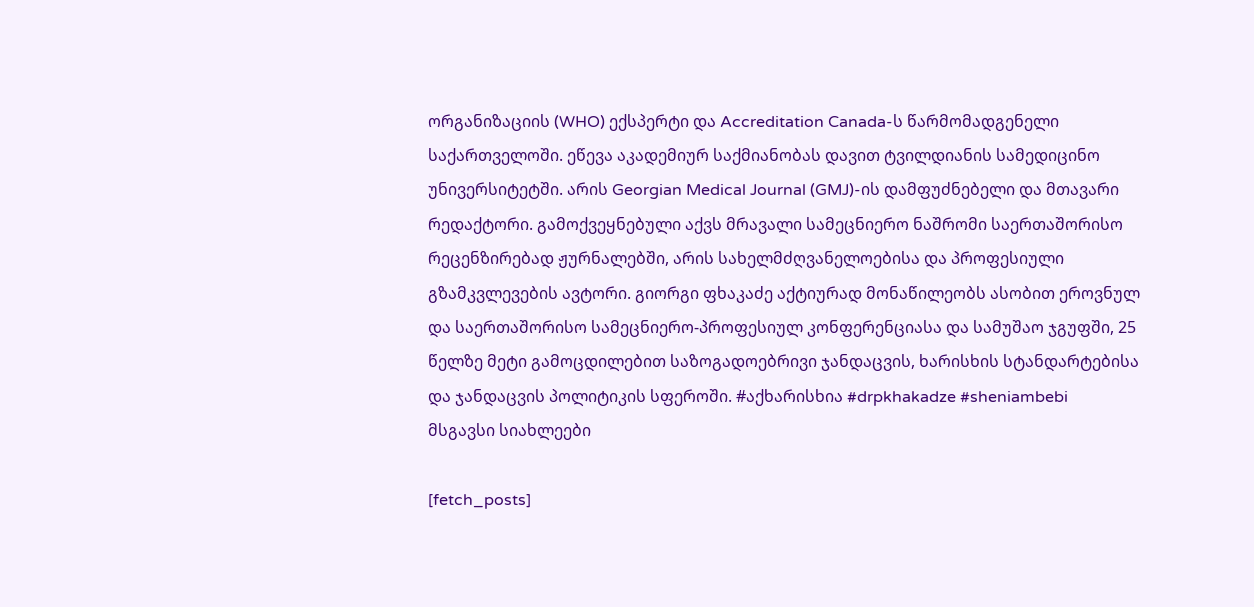ორგანიზაციის (WHO) ექსპერტი და Accreditation Canada-ს წარმომადგენელი საქართველოში. ეწევა აკადემიურ საქმიანობას დავით ტვილდიანის სამედიცინო უნივერსიტეტში. არის Georgian Medical Journal (GMJ)-ის დამფუძნებელი და მთავარი რედაქტორი. გამოქვეყნებული აქვს მრავალი სამეცნიერო ნაშრომი საერთაშორისო რეცენზირებად ჟურნალებში, არის სახელმძღვანელოებისა და პროფესიული გზამკვლევების ავტორი. გიორგი ფხაკაძე აქტიურად მონაწილეობს ასობით ეროვნულ და საერთაშორისო სამეცნიერო-პროფესიულ კონფერენციასა და სამუშაო ჯგუფში, 25 წელზე მეტი გამოცდილებით საზოგადოებრივი ჯანდაცვის, ხარისხის სტანდარტებისა და ჯანდაცვის პოლიტიკის სფეროში. #აქხარისხია #drpkhakadze #sheniambebi
მსგავსი სიახლეები

[fetch_posts]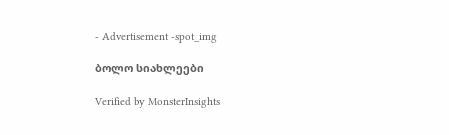- Advertisement -spot_img

ბოლო სიახლეები

Verified by MonsterInsights